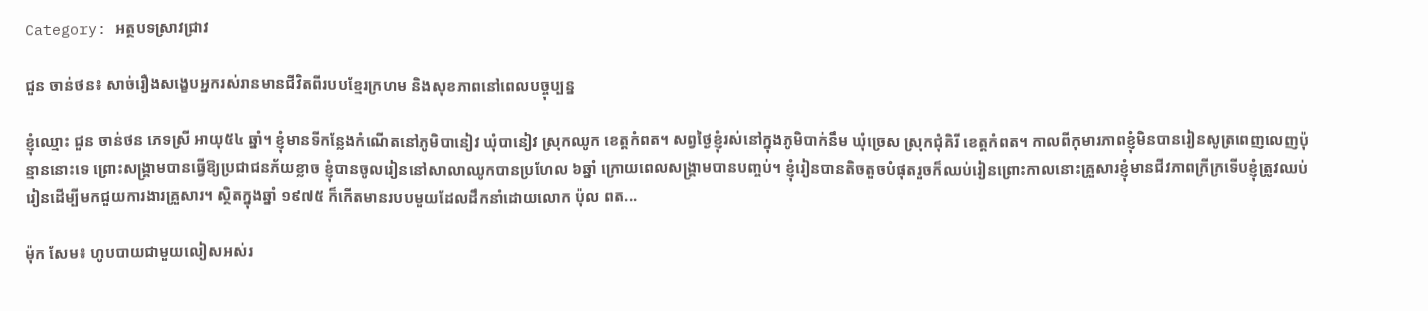Category: អត្ថបទស្រាវជ្រាវ

ជួន ចាន់ថន៖ សាច់រឿងសង្ខេបអ្នករស់រានមានជីវិតពីរបបខ្មែរក្រហម និងសុខភាពនៅពេលបច្ចុប្បន្ន

ខ្ញុំឈ្មោះ ជួន ចាន់ថន ភេទស្រី អាយុ៥៤ ឆ្នាំ។ ខ្ញុំមានទីកន្លែងកំណើតនៅភូមិបានៀវ ឃុំបានៀវ ស្រុកឈូក ខេត្តកំពត។ សព្វថ្ងៃខ្ញុំរស់នៅក្នុងភូមិបាក់នឹម ឃុំច្រេស ស្រុកជុំគិរី ខេត្តកំពត។ កាលពីកុមារភាពខ្ញុំមិនបានរៀនសូត្រពេញលេញប៉ុន្មាននោះទេ ព្រោះសង្គ្រាមបានធ្វើឱ្យប្រជាជនភ័យខ្លាច ខ្ញុំបានចូលរៀននៅសាលាឈូកបានប្រហែល ៦ឆ្នាំ ក្រោយពេលសង្គ្រាមបានបញ្ចប់។ ខ្ញុំរៀនបានតិចតួចបំផុតរួចក៏ឈប់រៀនព្រោះកាលនោះគ្រួសារខ្ញុំមានជីវភាពក្រីក្រទើបខ្ញុំត្រូវឈប់រៀនដើម្បីមកជួយការងារគ្រួសារ។ ស្ថិតក្នុងឆ្នាំ ១៩៧៥ ក៏កើតមានរបបមួយដែលដឹកនាំដោយលោក ប៉ុល ពត...

ម៉ុក សែម៖ ហូបបាយជាមួយលៀសអស់រ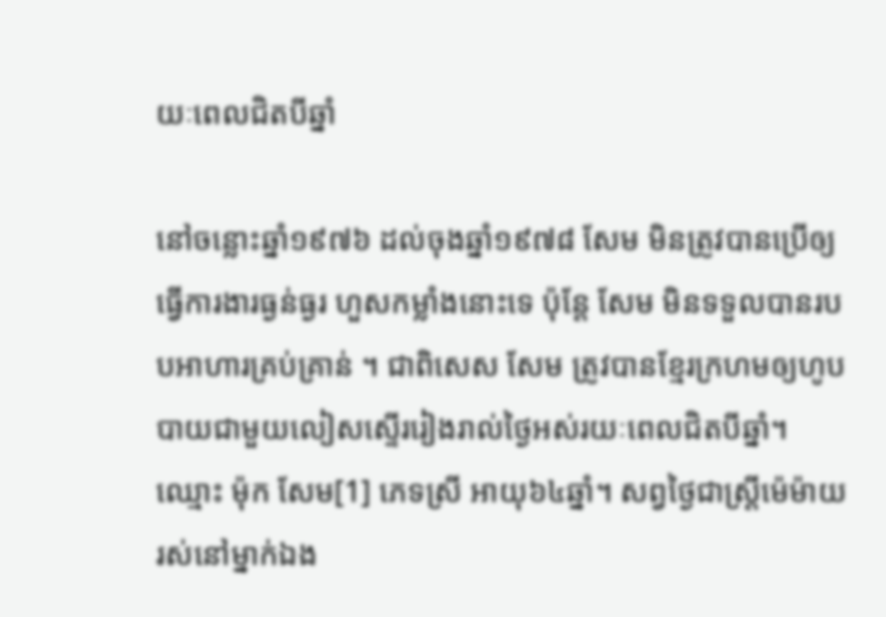យៈពេលជិតបីឆ្នាំ

នៅចន្លោះឆ្នាំ១៩៧៦ ដល់ចុងឆ្នាំ១៩៧៨ សែម មិនត្រូវបានប្រើឲ្យធ្វើការងារធ្ងន់ធ្ងរ ហួសកម្លាំងនោះទេ ប៉ុន្តែ សែម មិនទទួលបានរបបអាហារគ្រប់គ្រាន់ ។ ជាពិសេស សែម ត្រូវបានខ្មែរក្រហមឲ្យហូបបាយជាមួយលៀសស្ទើររៀងរាល់ថ្ងៃអស់រយៈពេលជិតបីឆ្នាំ។ ឈ្មោះ ម៉ុក សែម[1] ភេទស្រី អាយុ៦៤ឆ្នាំ។ សព្វថ្ងៃជាស្រ្តីម៉េម៉ាយ រស់នៅម្នាក់ឯង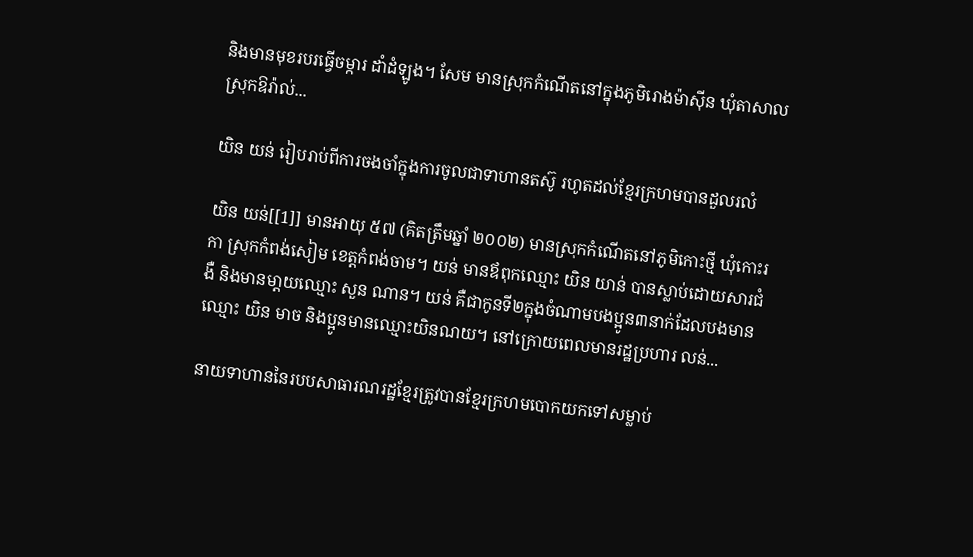និងមានមុខរបរធ្វើចម្ការ ដាំដំឡូង។ សែម មានស្រុកកំណើតនៅក្នុងភូមិរោងម៉ាស៊ីន ឃុំតាសាល ស្រុកឱរ៉ាល់...

យិន យន់ រៀបរាប់ពីការចងចាំក្នុងការចូលជាទាហានតស៊ូ រហូតដល់ខ្មែរក្រហមបានដួលរលំ

យិន យន់[[1]] មានអាយុ ៥៧ (គិតត្រឹមឆ្នាំ ២០០២) មានស្រុកកំណើតនៅភូមិកោះថ្មី ឃុំកោះរកា ស្រុកកំពង់សៀម ខេត្តកំពង់ចាម។ យន់ មានឪពុកឈ្មោះ យិន យាន់ បានស្លាប់ដោយសារជំងឺ និងមានមា្តយឈ្មោះ សួន ណាន។ យន់ គឺជាកូនទី២ក្នុងចំណាមបងប្អូន៣នាក់ដែលបងមានឈ្មោះ យិន មាច និងប្អូនមានឈ្មោះយិនណយ។ នៅក្រោយពេលមានរដ្ឋប្រហារ លន់...

នាយទាហាននៃរបបសាធារណរដ្ឋខ្មែរត្រូវបានខ្មែរក្រហមបោកយកទៅសម្លាប់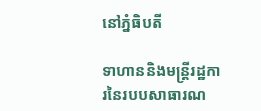នៅភ្នំធិបតី

ទាហាននិងមន្ត្រីរដ្ឋការនៃរបបសាធារណ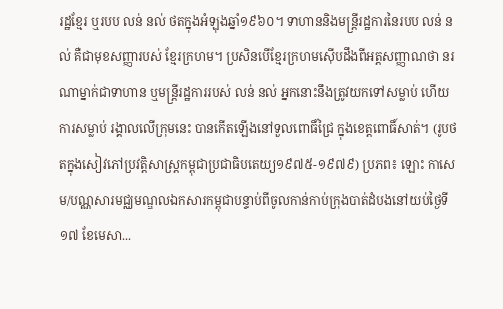រដ្ឋខ្មែរ ឬរបប លន់ នល់ ថតក្នុងអំឡុងឆ្នាំ១៩៦០។ ទាហាននិងមន្ត្រីរដ្ឋការនៃរបប លន់ នល់ គឺជាមុខសញ្ញារបស់ ខ្មែរក្រហម។ ប្រសិនបើខ្មែរក្រហមស៊ើបដឹងពីអត្តសញ្ញាណថា នរណាម្នាក់ជាទាហាន ឬមន្ត្រីរដ្ឋការរបស់ លន់ នល់ អ្នកនោះនឹងត្រូវយកទៅសម្លាប់ ហើយការសម្លាប់ រង្គាលលើក្រុមនេះ បានកើតឡើងនៅទួលពោធិ៍ជ្រៃ ក្នុងខេត្តពោធិ៍សាត់។ (រូបថតក្នុងសៀវភៅប្រវត្តិសាស្រ្តកម្ពុជាប្រជាធិបតេយ្យ១៩៧៥-១៩៧៩) ប្រភព៖ ឡោះ កាសេម/បណ្ណសារមជ្ឈមណ្ឌលឯកសារកម្ពុជាបន្ទាប់ពីចូលកាន់កាប់ក្រុងបាត់ដំបងនៅយប់ថ្ងៃទី១៧ ខែមេសា...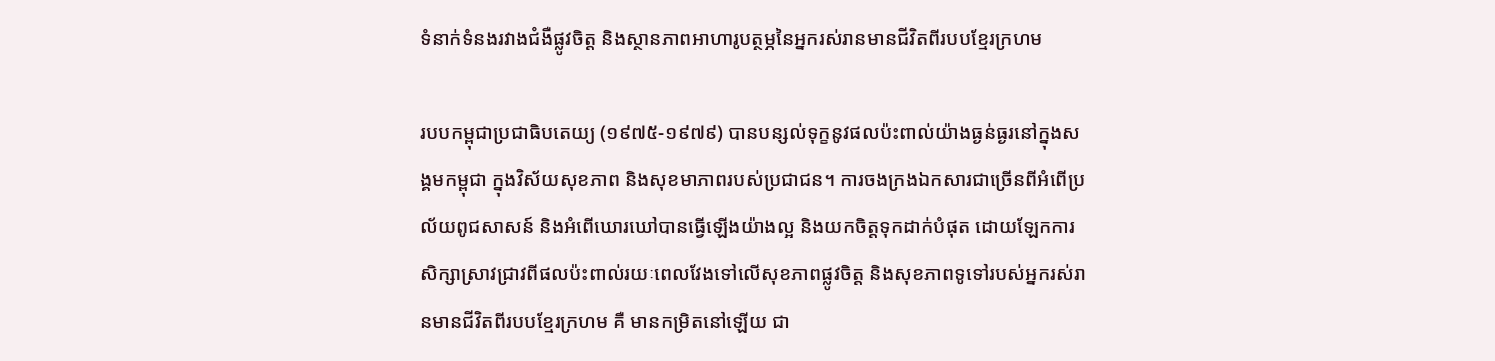ទំនាក់ទំនងរវាងជំងឺផ្លូវចិត្ត និងស្ថានភាពអាហារូបត្ថម្ភនៃអ្នករស់រានមានជីវិតពីរបបខ្មែរក្រហម

របបកម្ពុជាប្រជាធិបតេយ្យ (១៩៧៥-១៩៧៩) បានបន្សល់ទុក្ខនូវផលប៉ះពាល់យ៉ាងធ្ងន់ធ្ងរនៅក្នុងសង្គមកម្ពុជា ក្នុងវិស័យសុខភាព និងសុខមាភាពរបស់ប្រជាជន។ ការចងក្រងឯកសារជាច្រើនពីអំពើប្រល័យពូជសាសន៍ និងអំពើឃោរឃៅបានធ្វើឡើងយ៉ាងល្អ និងយកចិត្តទុកដាក់បំផុត ដោយឡែកការសិក្សាស្រាវជ្រាវពីផលប៉ះពាល់រយៈពេលវែងទៅលើសុខភាពផ្លូវចិត្ត និងសុខភាពទូទៅរបស់អ្នករស់រានមានជីវិតពីរបបខ្មែរក្រហម គឺ មានកម្រិតនៅឡើយ ជា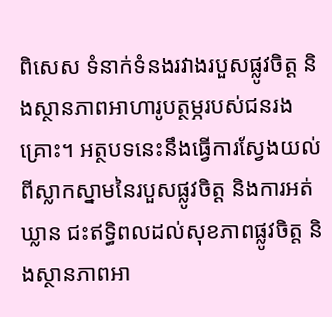ពិសេស ទំនាក់ទំនងរវាងរបួសផ្លូវចិត្ត និងស្ថានភាពអាហារូបត្ថម្ភរបស់ជនរងគ្រោះ។ អត្ថបទនេះនឹងធ្វើការស្វែងយល់ពីស្លាកស្នាមនៃរបួសផ្លូវចិត្ត និងការអត់ឃ្លាន ជះឥទ្ធិពលដល់សុខភាពផ្លូវចិត្ត និងស្ថានភាពអា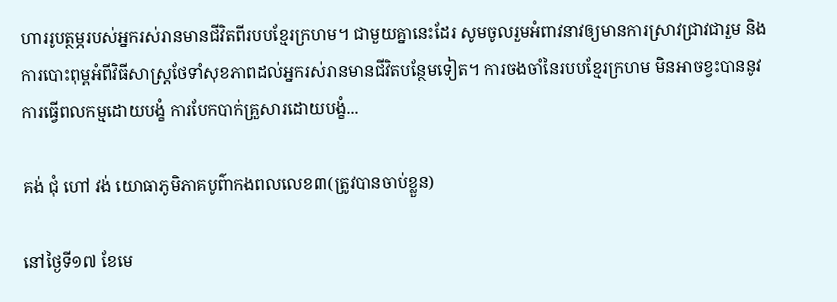ហាររូបត្ថម្ភរបស់អ្នករស់រានមានជីវិតពីរបបខ្មែរក្រហម។ ជាមួយគ្នានេះដែរ សូមចូលរួមអំពាវនាវឲ្យមានការស្រាវជ្រាវជារួម និងការបោះពុម្ពអំពីវិធីសាស្ត្រថែទាំសុខភាពដល់អ្នករស់រានមានជីវិតបន្ថែមទៀត។ ការចងចាំនៃរបបខ្មែរក្រហម មិនអាចខ្វះបាននូវការធ្វើពលកម្មដោយបង្ខំ ការបែកបាក់គ្រួសារដោយបង្ខំ...

គង់ ជុំ ហៅ វង់ យោធាភូមិភាគបូព៌ាកងពលលេខ៣(ត្រូវបានចាប់ខ្លួន)

នៅថ្ងៃទី១៧ ខែមេ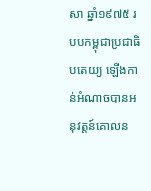សា ឆ្នាំ១៩៧៥ របបកម្ពុជាប្រជាធិបតេយ្យ ឡើងកាន់អំណាចបានអនុវត្តន៍គោលន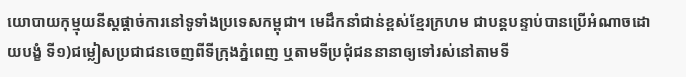យោបាយកុម្មុយនីស្តផ្តាច់ការនៅទូទាំងប្រទេសកម្ពុជា។ មេដឹកនាំជាន់ខ្ពស់ខ្មែរក្រហម ជាបន្តបន្ទាប់បានប្រើអំណាចដោយបង្ខំ ទី១)ជម្លៀសប្រជាជនចេញពីទីក្រុងភ្នំពេញ ឬតាមទីប្រជុំជននានាឲ្យទៅរស់នៅតាមទី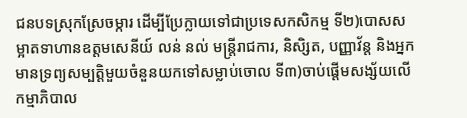ជនបទស្រុកស្រែចម្ការ ដើម្បីប្រែក្លាយទៅជាប្រទេសកសិកម្ម ទី២)បោសសម្អាតទាហានឧត្តមសេនីយ៍ លន់ នល់ មន្រ្តីរាជការ, និសិ្សត, បញ្ញាវ័ន្ត និងអ្នកមានទ្រព្យសម្បតិ្តមួយចំនួនយកទៅសម្លាប់ចោល ទី៣)ចាប់ផ្តើមសង្ស័យលើកម្មាភិបាល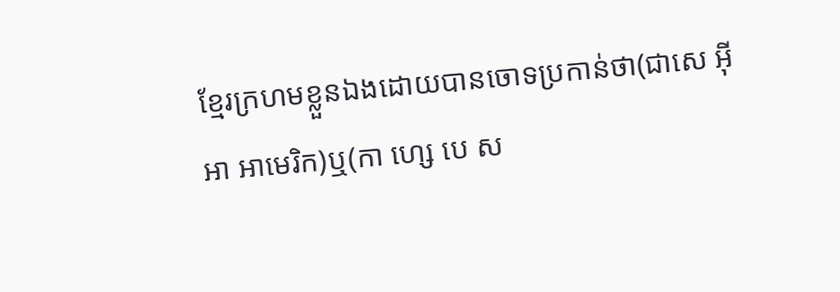ខ្មែរក្រហមខ្លួនឯងដោយបានចោទប្រកាន់ថា(ជាសេ អ៊ី អា អាមេរិក)ឬ(កា ហ្សេ បេ ស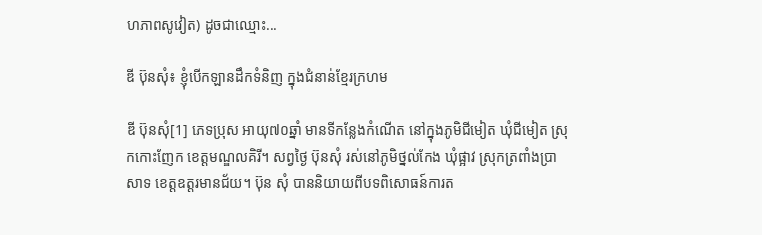ហភាពសូវៀត) ដូចជាឈ្មោះ...

ឌី ប៊ុនសុំ៖ ខ្ញុំបើកឡានដឹកទំនិញ ក្នុងជំនាន់ខ្មែរក្រហម

ឌី ប៊ុនសុំ[1] ភេទប្រុស អាយុ៧០ឆ្នាំ មានទីកន្លែងកំណើត នៅក្នុងភូមិជីមៀត ឃុំជីមៀត ស្រុកកោះញែក ខេត្តមណ្ឌលគិរី។ សព្វថ្ងៃ ប៊ុនសុំ រស់នៅភូមិថ្នល់កែង ឃុំផ្អាវ ស្រុកត្រពាំងប្រាសាទ ខេត្តឧត្តរមានជ័យ។ ប៊ុន សុំ បាននិយាយពីបទពិសោធន៍ការត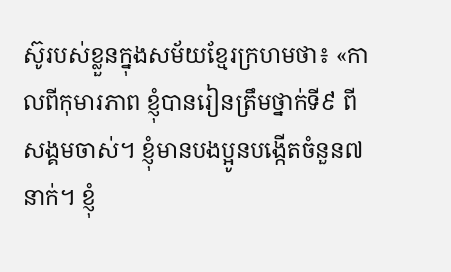ស៊ូរបស់ខ្លួនក្នុងសម័យខ្មែរក្រហមថា៖ «កាលពីកុមារភាព ខ្ញុំបានរៀនត្រឹមថ្នាក់ទី៩ ពីសង្គមចាស់។ ខ្ញុំមានបងប្អូនបង្កើតចំនួន៧នាក់។ ខ្ញុំ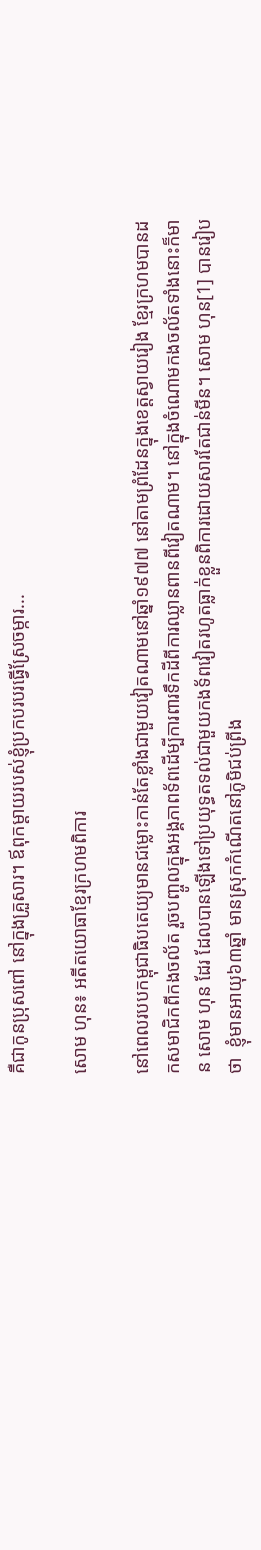គឺជាកូនប្រុសពៅ នៅក្នុងគ្រួសារ។ ឪពុកម្ដាយរបស់ខ្ញុំប្រកបរបរធ្វើស្រែចម្ការ...

សោម ហុន៖ អតីតយោធាខ្មែរក្រហមពិការ

នៅពេលរបបកម្ពុជាធិបតេយ្យមានជម្លោះកាន់តែខ្លាំងជាមួយវៀតណាមនៅឆ្នាំ១៩៧៧ នៅតាមព្រំដែនក្នុងខេត្តស្វាយរៀង ខ្មែរក្រហមបានដកសមាជិកពីកងចល័ត រួចបញ្ចូលក្នុងអង្គភាពទ័ពដើម្បីការពារទឹកដីពីការឈ្លានពានពីវៀតណាម។ នៅក្នុងចំណោមកងចល័តទាំងនោះក៏មាន សោម ហុន ដែរ ដែលបានឡើងទៅប្រយុទ្ធតទល់ជាមួយកងទ័ពវៀតរហូតធ្លាក់ខ្លួនពិការដោយសារតែជាន់មីន។ សោម ហុន[1] បានរៀបថា  ខ្ញុំមានអាយុ៦៣ឆ្នាំ មានស្រុកកំណើតនៅភូមិជប់ព្រីង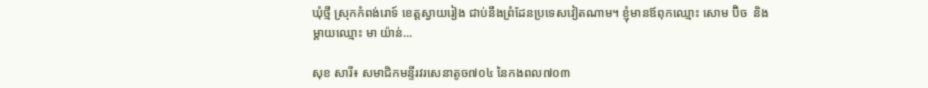ឃុំថ្មី ស្រុកកំពង់រោទ៍ ខេត្តស្វាយរៀង ជាប់នឹងព្រំដែនប្រទេសវៀតណាម។ ខ្ញុំមានឪពុកឈ្មោះ សោម ប៊ិច  និងម្ដាយឈ្មោះ មា យ៉ាន់...

សុខ សារី៖ សមាជិកមន្ទីរវរសេនាតូច៧០៤ នៃកងពល៧០៣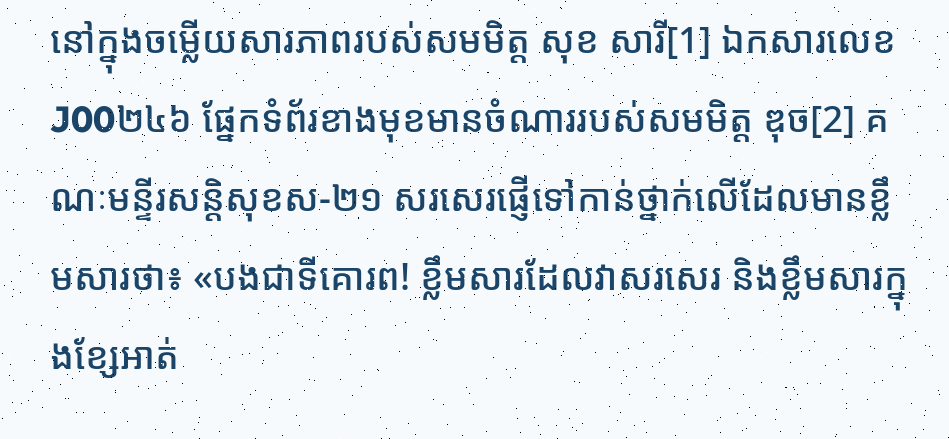នៅក្នុងចម្លើយសារភាពរបស់សមមិត្ត សុខ សារី[1] ឯកសារលេខJ00២៤៦ ផ្នែកទំព័រខាងមុខមានចំណាររបស់សមមិត្ត ឌុច[2] គណៈមន្ទីរសន្តិសុខស-២១ សរសេរផ្ញើទៅកាន់ថ្នាក់លើដែលមានខ្លឹមសារថា៖ «បងជាទីគោរព! ខ្លឹមសារដែលវាសរសេរ និងខ្លឹមសារក្នុងខ្សែអាត់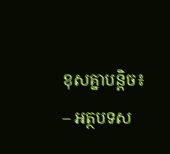ខុសគ្នាបន្តិច៖ – អត្ថបទស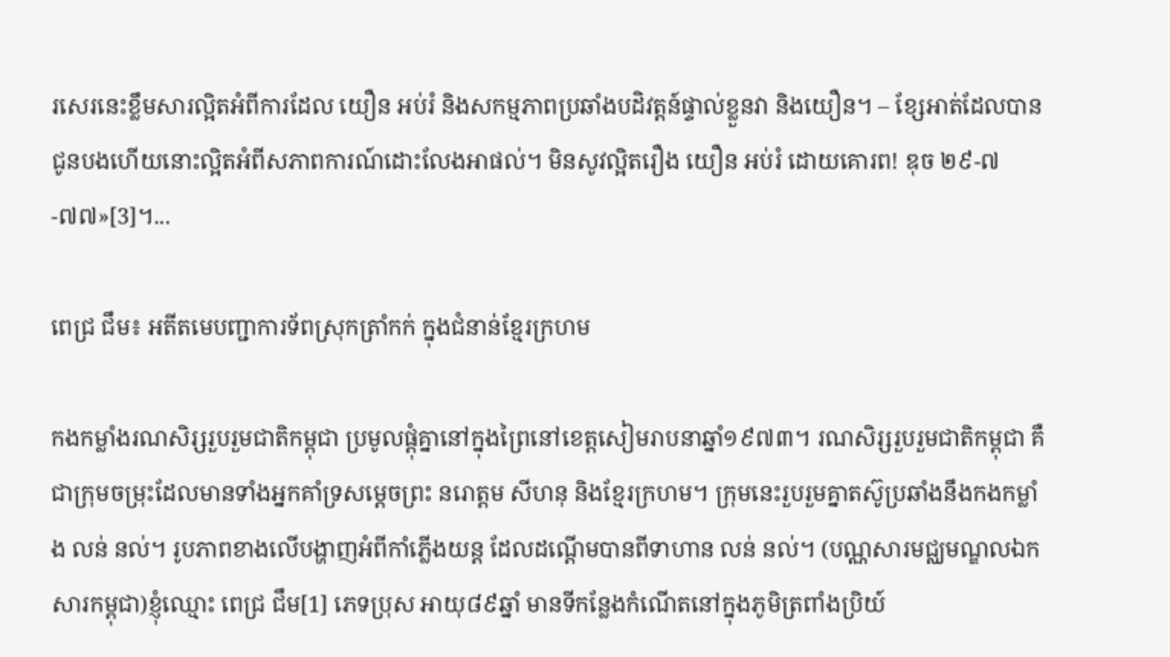រសេរនេះខ្លឹមសារល្អិតអំពីការដែល យឿន អប់រំ និងសកម្មភាពប្រឆាំងបដិវត្តន៍ផ្ទាល់ខ្លួនវា និងយឿន។ – ខ្សែអាត់ដែលបានជូនបងហើយនោះល្អិតអំពីសភាពការណ៍ដោះលែងអាផល់។ មិនសូវល្អិតរឿង យឿន អប់រំ ដោយគោរព! ឌុច ២៩-៧-៧៧»[3]។...

ពេជ្រ ជឹម៖ អតីតមេបញ្ជាការទ័ពស្រុកត្រាំកក់ ក្នុងជំនាន់ខ្មែរក្រហម

កងកម្លាំងរណសិរ្សរួបរួមជាតិកម្ពុជា ប្រមូលផ្ដុំគ្នានៅក្នុងព្រៃនៅខេត្តសៀមរាបនាឆ្នាំ១៩៧៣។ រណសិរ្សរួបរួមជាតិកម្ពុជា គឺជាក្រុមចម្រុះដែលមានទាំងអ្នកគាំទ្រសម្ដេចព្រះ នរោត្តម សីហនុ និងខ្មែរក្រហម។ ក្រុមនេះរួបរួមគ្នាតស៊ូប្រឆាំងនឹងកងកម្លាំង លន់ នល់។ រូបភាពខាងលើបង្ហាញអំពីកាំភ្លើងយន្ត ដែលដណ្ដើមបានពីទាហាន លន់ នល់។ (បណ្ណសារមជ្ឈមណ្ឌលឯកសារកម្ពុជា)ខ្ញុំឈ្មោះ ពេជ្រ ជឹម[1] ភេទប្រុស អាយុ៨៩ឆ្នាំ មានទីកន្លែងកំណើតនៅក្នុងភូមិត្រពាំងប្រិយ៍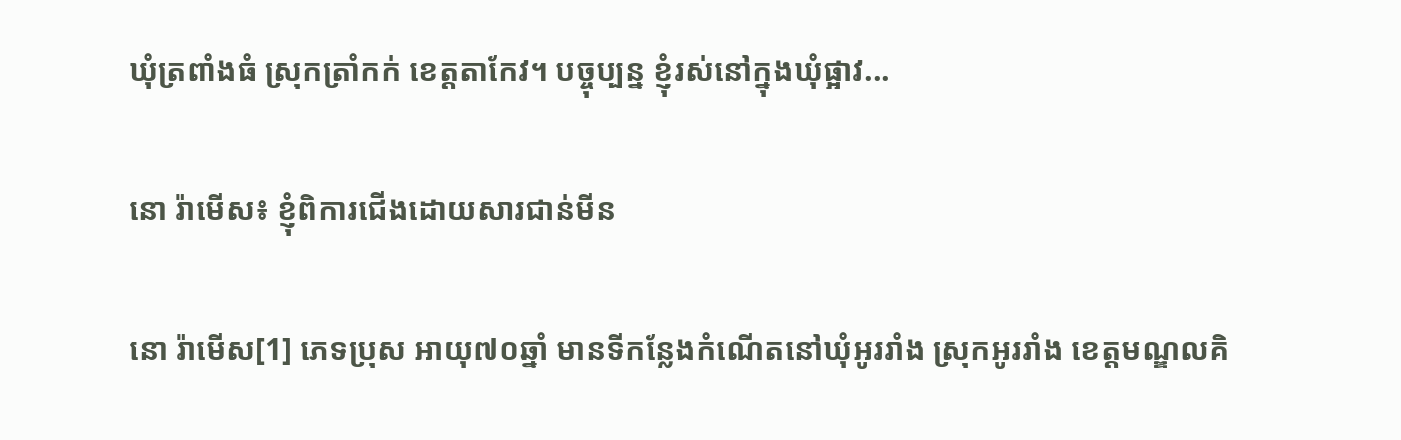ឃុំត្រពាំងធំ ស្រុកត្រាំកក់ ខេត្ដតាកែវ។ បច្ចុប្បន្ន ខ្ញុំរស់នៅក្នុងឃុំផ្អាវ...

នោ រ៉ាមើស៖ ខ្ញុំពិការជើងដោយសារជាន់មីន

នោ រ៉ាមើស[1] ភេទប្រុស អាយុ៧០ឆ្នាំ មានទីកន្លែងកំណើតនៅឃុំអូររាំង ស្រុកអូររាំង ខេត្តមណ្ឌលគិ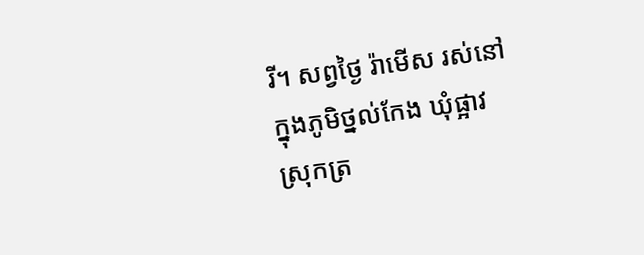រី។ សព្វថ្ងៃ រ៉ាមើស រស់នៅក្នុងភូមិថ្នល់កែង ឃុំផ្អាវ ស្រុកត្រ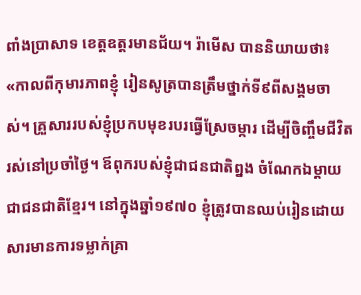ពាំងប្រាសាទ ខេត្តឧត្តរមានជ័យ។ រ៉ាមើស បាននិយាយថា៖ «កាលពីកុមារភាពខ្ញុំ រៀនសូត្របានត្រឹមថ្នាក់ទី៩ពីសង្គមចាស់។ គ្រួសាររបស់ខ្ញុំប្រកបមុខរបរធ្វើស្រែចម្ការ ដើម្បីចិញ្ចឹមជីវិតរស់នៅប្រចាំថ្ងៃ។ ឪពុករបស់ខ្ញុំជាជនជាតិព្នង ចំណែកឯម្ដាយជាជនជាតិខ្មែរ។ នៅក្នុងឆ្នាំ១៩៧០ ខ្ញុំត្រូវបានឈប់រៀនដោយសារមានការទម្លាក់គ្រា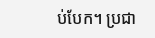ប់បែក។ ប្រជា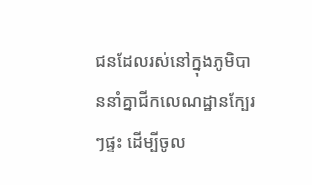ជនដែលរស់នៅក្នុងភូមិបាននាំគ្នាជីកលេណដ្ឋានក្បែរៗផ្ទះ ដើម្បីចូល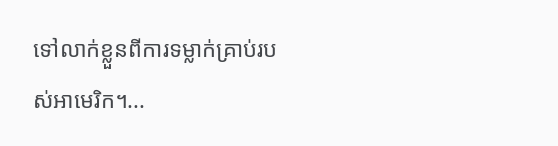ទៅលាក់ខ្លួនពីការទម្លាក់គ្រាប់របស់អាមេរិក។...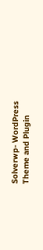Solverwp- WordPress Theme and Plugin